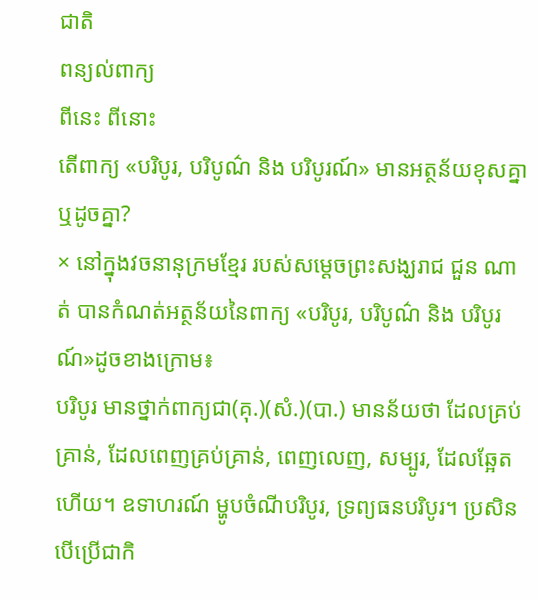ជាតិ
ពន្យល់ពាក្យ
ពីនេះ ពីនោះ
តើពាក្យ «បរិបូរ, បរិបូណ៌ និង បរិបូរណ៍» មានអត្ថន័យខុសគ្នាឬដូចគ្នា?
× នៅក្នុងវចនានុក្រមខ្មែរ របស់សម្ដេចព្រះសង្ឃរាជ ជួន ណាត់ បានកំណត់អត្ថន័យនៃពាក្យ «បរិបូរ, បរិបូណ៌ និង បរិបូរណ៍»ដូចខាងក្រោម៖
បរិបូរ មានថ្នាក់ពាក្យជា(គុ.)(សំ.)(បា.) មានន័យថា ដែលគ្រប់គ្រាន់, ដែលពេញគ្រប់គ្រាន់, ពេញលេញ, សម្បូរ, ដែលឆ្អែតហើយ។ ឧទាហរណ៍ ម្ហូបចំណីបរិបូរ, ទ្រព្យធនបរិបូរ។ ប្រសិនបើប្រើជាកិ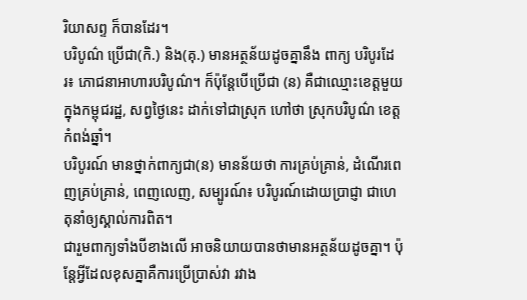រិយាសព្ទ ក៏បានដែរ។
បរិបូណ៌ ប្រើជា(កិ.) និង(គុ.) មានអត្ថន័យដូចគ្នានឹង ពាក្យ បរិបូរដែរ៖ ភោជនាអាហារបរិបូណ៌។ ក៏ប៉ុន្តែបើប្រើជា (ន) គឺជាឈ្មោះខេត្តមួយក្នុងកម្ពុជរដ្ឋ, សព្វថ្ងៃនេះ ដាក់ទៅជាស្រុក ហៅថា ស្រុកបរិបូណ៌ ខេត្តកំពង់ឆ្នាំ។
បរិបូរណ៍ មានថ្នាក់ពាក្យជា(ន) មានន័យថា ការគ្រប់គ្រាន់, ដំណើរពេញគ្រប់គ្រាន់, ពេញលេញ, សម្បូរណ៍៖ បរិបូរណ៍ដោយប្រាជ្ញា ជាហេតុនាំឲ្យស្គាល់ការពិត។
ជារួមពាក្យទាំងបីខាងលើ អាចនិយាយបានថាមានអត្ថន័យដូចគ្នា។ ប៉ុន្តែអ្វីដែលខុសគ្នាគឺការប្រើប្រាស់វា រវាង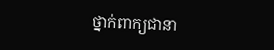ថ្នាក់ពាក្យជានា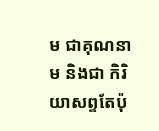ម ជាគុណនាម និងជា កិរិយាសព្ទតែប៉ុ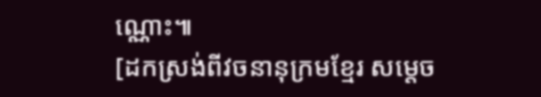ណ្ណោះ៕
[ដកស្រង់ពីវចនានុក្រមខ្មែរ សម្តេច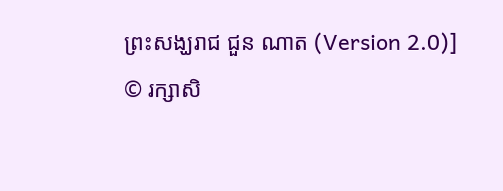ព្រះសង្ឃរាជ ជួន ណាត (Version 2.0)]
© រក្សាសិ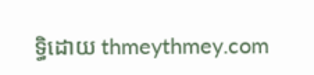ទ្ធិដោយ thmeythmey.com